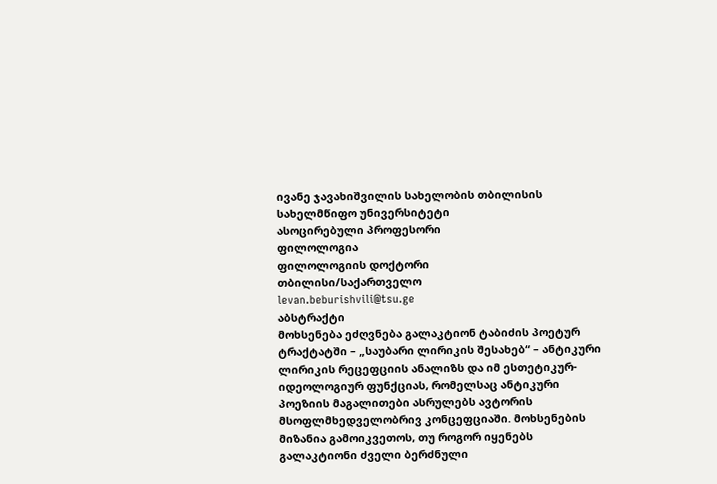ივანე ჯავახიშვილის სახელობის თბილისის სახელმწიფო უნივერსიტეტი
ასოცირებული პროფესორი
ფილოლოგია
ფილოლოგიის დოქტორი
თბილისი/საქართველო
levan.beburishvili@tsu.ge
აბსტრაქტი
მოხსენება ეძღვნება გალაკტიონ ტაბიძის პოეტურ ტრაქტატში – „საუბარი ლირიკის შესახებ“ – ანტიკური ლირიკის რეცეფციის ანალიზს და იმ ესთეტიკურ-იდეოლოგიურ ფუნქციას, რომელსაც ანტიკური პოეზიის მაგალითები ასრულებს ავტორის მსოფლმხედველობრივ კონცეფციაში. მოხსენების მიზანია გამოიკვეთოს, თუ როგორ იყენებს გალაკტიონი ძველი ბერძნული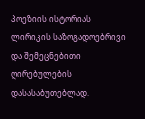პოეზიის ისტორიას ლირიკის საზოგადოებრივი და შემეცნებითი ღირებულების დასასაბუთებლად.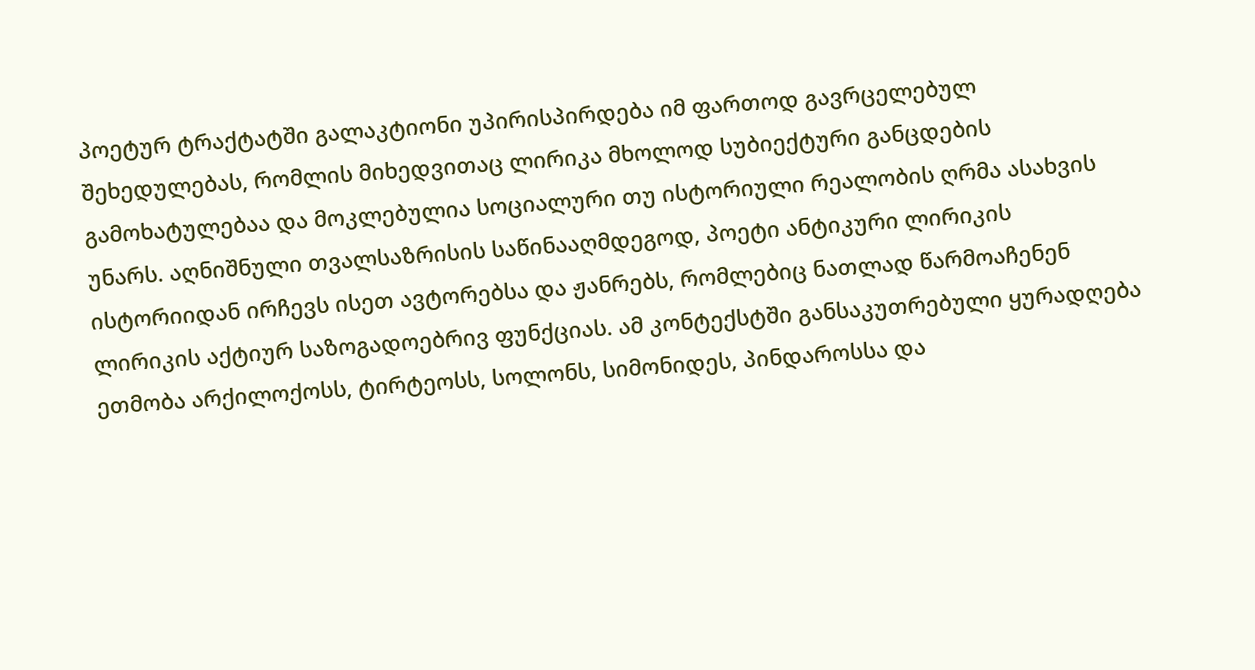პოეტურ ტრაქტატში გალაკტიონი უპირისპირდება იმ ფართოდ გავრცელებულ შეხედულებას, რომლის მიხედვითაც ლირიკა მხოლოდ სუბიექტური განცდების გამოხატულებაა და მოკლებულია სოციალური თუ ისტორიული რეალობის ღრმა ასახვის უნარს. აღნიშნული თვალსაზრისის საწინააღმდეგოდ, პოეტი ანტიკური ლირიკის ისტორიიდან ირჩევს ისეთ ავტორებსა და ჟანრებს, რომლებიც ნათლად წარმოაჩენენ ლირიკის აქტიურ საზოგადოებრივ ფუნქციას. ამ კონტექსტში განსაკუთრებული ყურადღება ეთმობა არქილოქოსს, ტირტეოსს, სოლონს, სიმონიდეს, პინდაროსსა და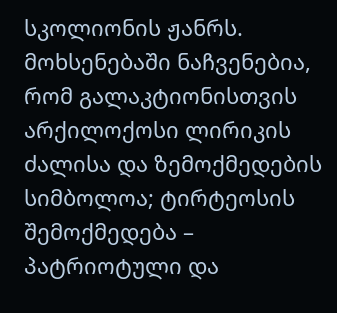სკოლიონის ჟანრს. მოხსენებაში ნაჩვენებია, რომ გალაკტიონისთვის არქილოქოსი ლირიკის ძალისა და ზემოქმედების სიმბოლოა; ტირტეოსის შემოქმედება – პატრიოტული და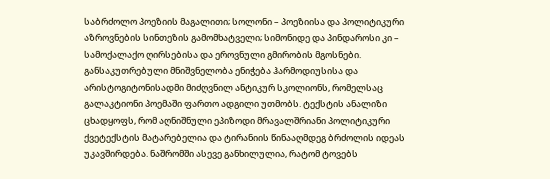საბრძოლო პოეზიის მაგალითი; სოლონი – პოეზიისა და პოლიტიკური აზროვნების სინთეზის გამომხატველი; სიმონიდე და პინდაროსი კი – სამოქალაქო ღირსებისა და ეროვნული გმირობის მგოსნები. განსაკუთრებული მნიშვნელობა ენიჭება ჰარმოდიუსისა და არისტოგიტონისადმი მიძღვნილ ანტიკურ სკოლიონს, რომელსაც გალაკტიონი პოემაში ფართო ადგილი უთმობს. ტექსტის ანალიზი ცხადყოფს, რომ აღნიშნული ეპიზოდი მრავალშრიანი პოლიტიკური ქვეტექსტის მატარებელია და ტირანიის წინააღმდეგ ბრძოლის იდეას უკავშირდება. ნაშრომში ასევე განხილულია, რატომ ტოვებს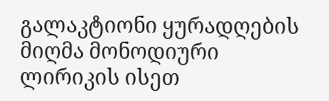გალაკტიონი ყურადღების მიღმა მონოდიური ლირიკის ისეთ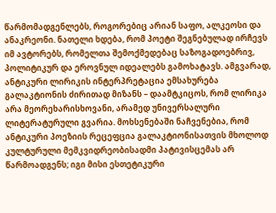წარმომადგენლებს, როგორებიც არიან საფო, ალკეოსი და ანაკრეონი. ნათელი ხდება, რომ პოეტი შეგნებულად ირჩევს იმ ავტორებს, რომელთა შემოქმედებაც საზოგადოებრივ, პოლიტიკურ და ეროვნულ იდეალებს გამოხატავს. ამგვარად, ანტიკური ლირიკის ინტერპრეტაცია ემსახურება გალაკტიონის ძირითად მიზანს – დაამტკიცოს, რომ ლირიკა არა მეორეხარისხოვანი, არამედ უნივერსალური ლიტერატურული გვარია. მოხსენებაში ნაჩვენებია, რომ ანტიკური პოეზიის რეცეფცია გალაკტიონისათვის მხოლოდ კულტურული მემკვიდრეობისადმი პატივისცემას არ წარმოადგენს; იგი მისი ესთეტიკური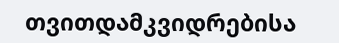თვითდამკვიდრებისა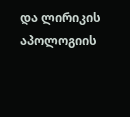და ლირიკის აპოლოგიის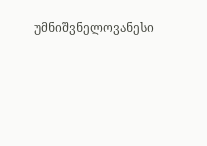უმნიშვნელოვანესი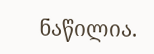ნაწილია.